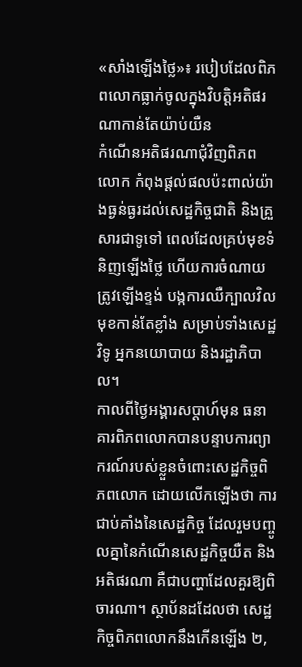«សាំងឡើងថ្លៃ»៖ របៀបដែលពិភពលោកធ្លាក់ចូលក្នុងវិបត្តិអតិផរណាកាន់តែយ៉ាប់យឺន
កំណើនអតិផរណាជុំវិញពិភពលោក កំពុងផ្ដល់ផលប៉ះពាល់យ៉ាងធ្ងន់ធ្ងរដល់សេដ្ឋកិច្ចជាតិ និងគ្រួសារជាទូទៅ ពេលដែលគ្រប់មុខទំនិញឡើងថ្លៃ ហើយការចំណាយត្រូវឡើងខ្ទង់ បង្កការឈឺក្បាលវិលមុខកាន់តែខ្លាំង សម្រាប់ទាំងសេដ្ឋវិទូ អ្នកនយោបាយ និងរដ្ឋាភិបាល។
កាលពីថ្ងៃអង្គារសប្ដាហ៍មុន ធនាគារពិភពលោកបានបន្ទាបការព្យាករណ៍របស់ខ្លួនចំពោះសេដ្ឋកិច្ចពិភពលោក ដោយលើកឡើងថា ការជាប់គាំងនៃសេដ្ឋកិច្ច ដែលរួមបញ្ចូលគ្នានៃកំណើនសេដ្ឋកិច្ចយឺត និងអតិផរណា គឺជាបញ្ហាដែលគួរឱ្យពិចារណា។ ស្ថាប័នដដែលថា សេដ្ឋកិច្ចពិភពលោកនឹងកើនឡើង ២,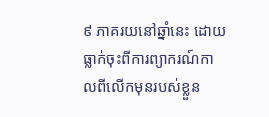៩ ភាគរយនៅឆ្នាំនេះ ដោយធ្លាក់ចុះពីការព្យាករណ៍កាលពីលើកមុនរបស់ខ្លួន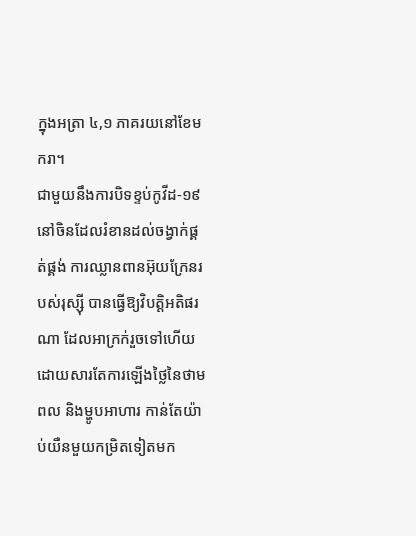ក្នុងអត្រា ៤,១ ភាគរយនៅខែមករា។
ជាមួយនឹងការបិទខ្ទប់កូវីដ-១៩នៅចិនដែលរំខានដល់ចង្វាក់ផ្គត់ផ្គង់ ការឈ្លានពានអ៊ុយក្រែនរបស់រុស្ស៊ី បានធ្វើឱ្យវិបត្តិអតិផរណា ដែលអាក្រក់រួចទៅហើយដោយសារតែការឡើងថ្លៃនៃថាមពល និងម្ហូបអាហារ កាន់តែយ៉ាប់យឺនមួយកម្រិតទៀតមក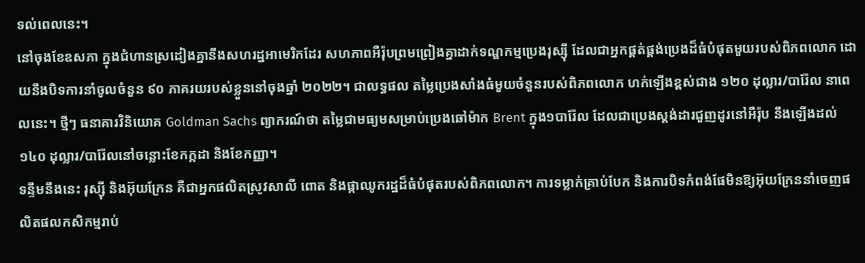ទល់ពេលនេះ។
នៅចុងខែឧសភា ក្នុងជំហានស្រដៀងគ្នានឹងសហរដ្ឋអាមេរិកដែរ សហភាពអឺរ៉ុបព្រមព្រៀងគ្នាដាក់ទណ្ឌកម្មប្រេងរុស្ស៊ី ដែលជាអ្នកផ្គត់ផ្គង់ប្រេងដ៏ធំបំផុតមួយរបស់ពិភពលោក ដោយនឹងបិទការនាំចូលចំនួន ៩០ ភាគរយរបស់ខ្លួននៅចុងឆ្នាំ ២០២២។ ជាលទ្ធផល តម្លៃប្រេងសាំងធំមួយចំនួនរបស់ពិភពលោក ហក់ឡើងខ្ពស់ជាង ១២០ ដុល្លារ/បារ៉ែល នាពេលនេះ។ ថ្មីៗ ធនាគារវិនិយោគ Goldman Sachs ព្យាករណ៍ថា តម្លៃជាមធ្យមសម្រាប់ប្រេងឆៅម៉ាក Brent ក្នុង១បារ៉ែល ដែលជាប្រេងស្តង់ដារជួញដូរនៅអឺរ៉ុប នឹងឡើងដល់ ១៤០ ដុល្លារ/បារ៉ែលនៅចន្លោះខែកក្កដា និងខែកញ្ញា។
ទន្ទឹមនឹងនេះ រុស្ស៊ី និងអ៊ុយក្រែន គឺជាអ្នកផលិតស្រូវសាលី ពោត និងផ្កាឈូករដ្ឋដ៏ធំបំផុតរបស់ពិភពលោក។ ការទម្លាក់គ្រាប់បែក និងការបិទកំពង់ផែមិនឱ្យអ៊ុយក្រែននាំចេញផលិតផលកសិកម្មរាប់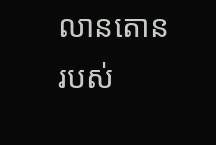លានតោនរបស់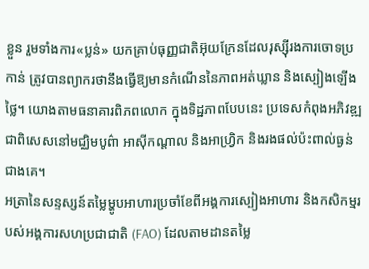ខ្លួន រួមទាំងការ«ប្លន់» យកគ្រាប់ធុញ្ញជាតិអ៊ុយក្រែនដែលរុស្ស៊ីរងការចោទប្រកាន់ ត្រូវបានព្យាករថានឹងធ្វើឱ្យមានកំណើននៃភាពអត់ឃ្លាន និងស្បៀងឡើងថ្លៃ។ យោងតាមធនាគារពិភពលោក ក្នុងទិដ្ឋភាពបែបនេះ ប្រទេសកំពុងអភិវឌ្ឍ ជាពិសេសនៅមជ្ឈិមបូព៌ា អាស៊ីកណ្ដាល និងអាហ្វ្រិក និងរងផល់ប៉ះពាល់ធ្ងន់ជាងគេ។
អត្រានៃសន្ទស្សន៍តម្លៃម្ហូបអាហារប្រចាំខែពីអង្គការស្បៀងអាហារ និងកសិកម្មរបស់អង្គការសហប្រជាជាតិ (FAO) ដែលតាមដានតម្លៃ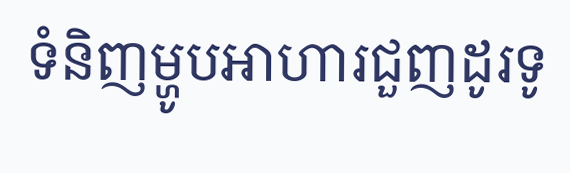ទំនិញម្ហូបអាហារជួញដូរទូ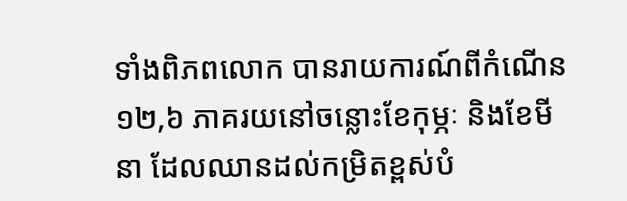ទាំងពិភពលោក បានរាយការណ៍ពីកំណើន ១២,៦ ភាគរយនៅចន្លោះខែកុម្ភៈ និងខែមីនា ដែលឈានដល់កម្រិតខ្ពស់បំ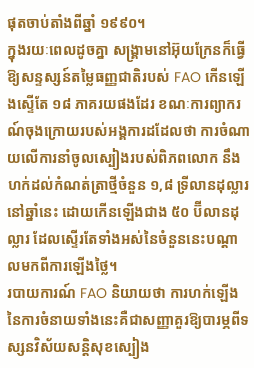ផុតចាប់តាំងពីឆ្នាំ ១៩៩០។
ក្នុងរយៈពេលដូចគ្នា សង្រ្គាមនៅអ៊ុយក្រែនក៏ធ្វើឱ្យសន្ទស្សន៍តម្លៃធញ្ញជាតិរបស់ FAO កើនឡើងស្ទើតែ ១៨ ភាគរយផងដែរ ខណៈការព្យាករណ៍ចុងក្រោយរបស់អង្គការដដែលថា ការចំណាយលើការនាំចូលស្បៀងរបស់ពិភពលោក នឹងហក់ដល់កំណត់ត្រាថ្មីចំនួន ១,៨ ទ្រីលានដុល្លារនៅឆ្នាំនេះ ដោយកើនឡើងជាង ៥០ ប៊ីលានដុល្លារ ដែលស្ទើរតែទាំងអស់នៃចំនួននេះបណ្ដាលមកពីការឡើងថ្លៃ។
របាយការណ៍ FAO និយាយថា ការហក់ឡើងនៃការចំនាយទាំងនេះគឺជាសញ្ញាគួរឱ្យបារម្ភពីទស្សនវិស័យសន្តិសុខស្បៀង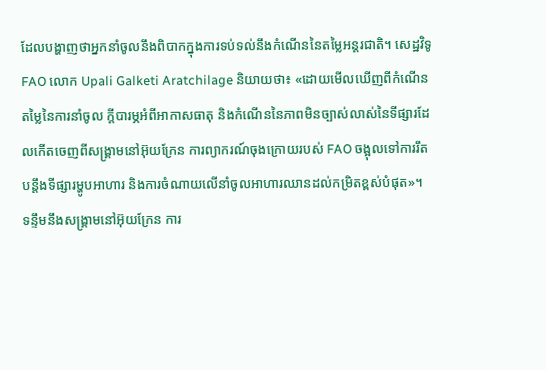ដែលបង្ហាញថាអ្នកនាំចូលនឹងពិបាកក្នុងការទប់ទល់នឹងកំណើននៃតម្លៃអន្តរជាតិ។ សេដ្ឋវិទូ FAO លោក Upali Galketi Aratchilage និយាយថា៖ «ដោយមើលឃើញពីកំណើនតម្លៃនៃការនាំចូល ក្តីបារម្ភអំពីអាកាសធាតុ និងកំណើននៃភាពមិនច្បាស់លាស់នៃទីផ្សារដែលកើតចេញពីសង្រ្គាមនៅអ៊ុយក្រែន ការព្យាករណ៍ចុងក្រោយរបស់ FAO ចង្អុលទៅការរឹតបន្តឹងទីផ្សារម្ហូបអាហារ និងការចំណាយលើនាំចូលអាហារឈានដល់កម្រិតខ្ពស់បំផុត»។
ទន្ទឹមនឹងសង្រ្គាមនៅអ៊ុយក្រែន ការ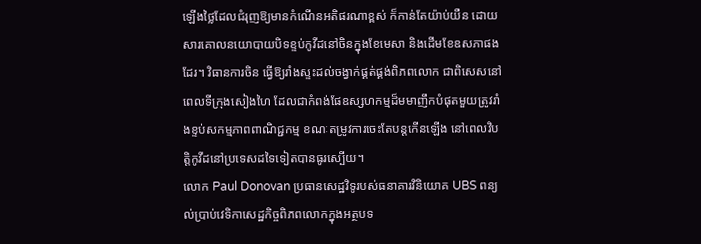ឡើងថ្លៃដែលជំរុញឱ្យមានកំណើនអតិផរណាខ្ពស់ ក៏កាន់តែយ៉ាប់យឺន ដោយសារគោលនយោបាយបិទខ្ទប់កូវីដនៅចិនក្នុងខែមេសា និងដើមខែឧសភាផងដែរ។ វិធានការចិន ធ្វើឱ្យរាំងស្ទះដល់ចង្វាក់ផ្គត់ផ្គង់ពិភពលោក ជាពិសេសនៅពេលទីក្រុងសៀងហៃ ដែលជាកំពង់ផែឧស្សហកម្មដ៏មមាញឹកបំផុតមួយត្រូវរាំងខ្ទប់សកម្មភាពពាណិជ្ជកម្ម ខណៈតម្រូវការចេះតែបន្តកើនឡើង នៅពេលវិបត្តិកូវីដនៅប្រទេសដទៃទៀតបានធូរស្បើយ។
លោក Paul Donovan ប្រធានសេដ្ឋវិទូរបស់ធនាគារវិនិយោគ UBS ពន្យល់ប្រាប់វេទិកាសេដ្ឋកិច្ចពិភពលោកក្នុងអត្ថបទ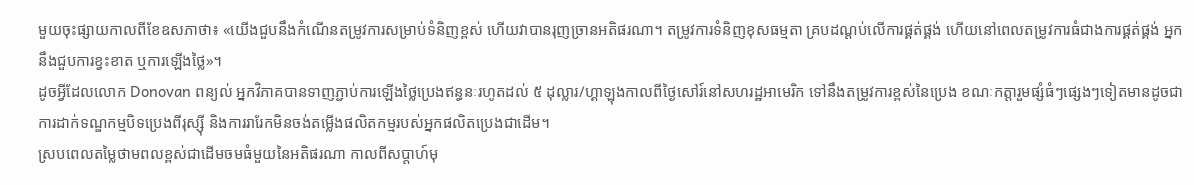មួយចុះផ្សាយកាលពីខែឧសភាថា៖ «យើងជួបនឹងកំណើនតម្រូវការសម្រាប់ទំនិញខ្ពស់ ហើយវាបានរុញច្រានអតិផរណា។ តម្រូវការទំនិញខុសធម្មតា គ្របដណ្ដប់លើការផ្គត់ផ្គង់ ហើយនៅពេលតម្រូវការធំជាងការផ្គត់ផ្គង់ អ្នកនឹងជួបការខ្វះខាត ឬការឡើងថ្លៃ»។
ដូចអ្វីដែលលោក Donovan ពន្យល់ អ្នកវិភាគបានទាញភ្ជាប់ការឡើងថ្លៃប្រេងឥន្ធនៈរហូតដល់ ៥ ដុល្លារ/ហ្គាឡុងកាលពីថ្ងៃសៅរ៍នៅសហរដ្ឋអាមេរិក ទៅនឹងតម្រូវការខ្ពស់នៃប្រេង ខណៈកត្តារួមផ្សំធំៗផ្សេងៗទៀតមានដូចជាការដាក់ទណ្ឌកម្មបិទប្រេងពីរុស្ស៊ី និងការរារែកមិនចង់តម្លើងផលិតកម្មរបស់អ្នកផលិតប្រេងជាដើម។
ស្របពេលតម្លៃថាមពលខ្ពស់ជាដើមចមធំមួយនៃអតិផរណា កាលពីសប្ដាហ៍មុ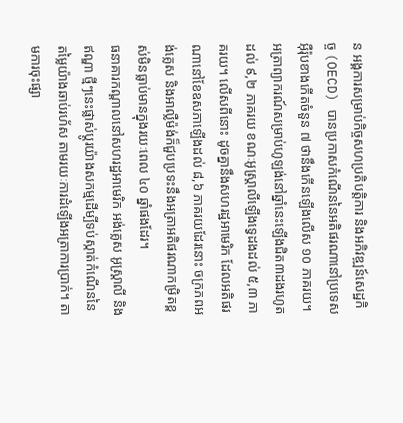ន អង្គការសម្រាប់កិច្ចសហប្រតិបត្តិការ និងអភិវឌ្ឍន៍សេដ្ឋកិច្ច (OECD) បានប្រកាសកំណើននៃអតិផរណានៅប្រទេសអ៊ឺរ៉ុបខាងកើតចំនួន ៧ ថានឹងកើនឡើងលើស ១០ ភាគរយ។ អត្រាព្យាករណ៍សម្រាប់ហូឡង់នៅឆ្នាំនេះឡើងជិត៣ដងរហូតដល់ ៩,២ ភាគរយ ខណៈអូស្រ្តាលីឡើងទ្វេដងដល់ ៥,៣ ភាគរយ។ លើសពីនោះ ដូចគ្នានឹងសហរដ្ឋអាមេរិក ដែលអតិផរណានៅខែឧសភាឡើងដល់ ៨,៦ ភាគរយដែរនោះ ចក្រភពអង់គ្លេស និងអាល្លឺម៉ង់ក៏ជួបប្រទះនឹងអត្រាអតិផរណាកម្រិតខ្ពស់មិនធ្លាប់មានក្នុងរយៈពេល ៤០ ឆ្នាំផងដែរ។
ធនាគារកណ្តាលនៅសហរដ្ឋអាមេរិក អង់គ្លេស អូស្ត្រាលី និងឥណ្ឌា ថ្មីៗនេះផ្លាស់ប្តូរយ៉ាងសកម្មដើម្បីទប់ស្កាត់កំណើននៃតម្លៃយ៉ាងឆាប់រហ័ស តាមរយៈការដំឡើងអត្រាការប្រាក់។ តាមការចុះផ្សា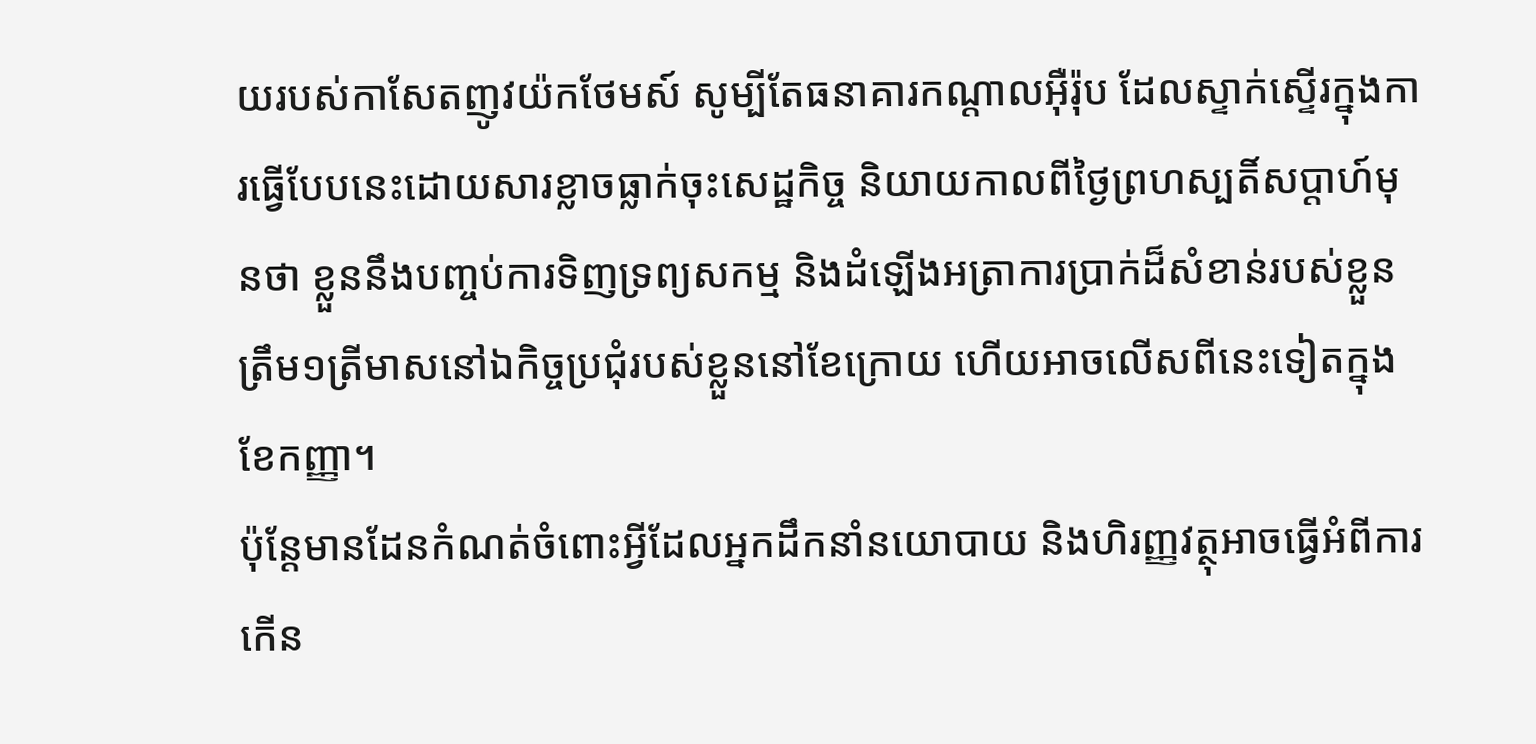យរបស់កាសែតញូវយ៉កថែមស៍ សូម្បីតែធនាគារកណ្តាលអ៊ឺរ៉ុប ដែលស្ទាក់ស្ទើរក្នុងការធ្វើបែបនេះដោយសារខ្លាចធ្លាក់ចុះសេដ្ឋកិច្ច និយាយកាលពីថ្ងៃព្រហស្បតិ៍សប្ដាហ៍មុនថា ខ្លួននឹងបញ្ចប់ការទិញទ្រព្យសកម្ម និងដំឡើងអត្រាការប្រាក់ដ៏សំខាន់របស់ខ្លួនត្រឹម១ត្រីមាសនៅឯកិច្ចប្រជុំរបស់ខ្លួននៅខែក្រោយ ហើយអាចលើសពីនេះទៀតក្នុងខែកញ្ញា។
ប៉ុន្តែមានដែនកំណត់ចំពោះអ្វីដែលអ្នកដឹកនាំនយោបាយ និងហិរញ្ញវត្ថុអាចធ្វើអំពីការកើន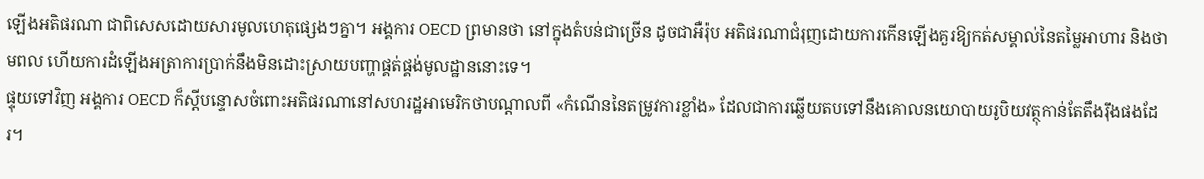ឡើងអតិផរណា ជាពិសេសដោយសារមូលហេតុផ្សេងៗគ្នា។ អង្គការ OECD ព្រមានថា នៅក្នុងតំបន់ជាច្រើន ដូចជាអឺរ៉ុប អតិផរណាជំរុញដោយការកើនឡើងគួរឱ្យកត់សម្គាល់នៃតម្លៃអាហារ និងថាមពល ហើយការដំឡើងអត្រាការប្រាក់នឹងមិនដោះស្រាយបញ្ហាផ្គត់ផ្គង់មូលដ្ឋាននោះទេ។
ផ្ទុយទៅវិញ អង្គការ OECD ក៏ស្តីបន្ទោសចំពោះអតិផរណានៅសហរដ្ឋអាមេរិកថាបណ្ដាលពី «កំណើននៃតម្រូវការខ្លាំង» ដែលជាការឆ្លើយតបទៅនឹងគោលនយោបាយរូបិយវត្ថុកាន់តែតឹងរ៉ឹងផងដែរ។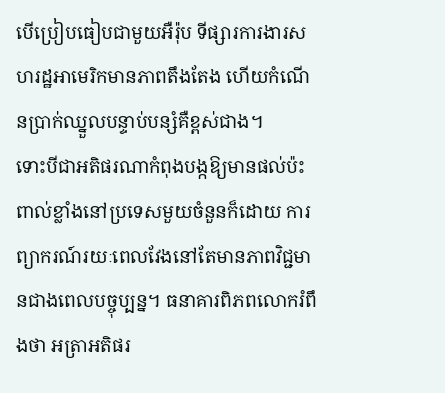បើប្រៀបធៀបជាមួយអឺរ៉ុប ទីផ្សារការងារសហរដ្ឋអាមេរិកមានភាពតឹងតែង ហើយកំណើនប្រាក់ឈ្នួលបន្ទាប់បន្សំគឺខ្ពស់ជាង។
ទោះបីជាអតិផរណាកំពុងបង្កឱ្យមានផល់ប៉ះពាល់ខ្លាំងនៅប្រទេសមួយចំនួនក៏ដោយ ការព្យាករណ៍រយៈពេលវែងនៅតែមានភាពវិជ្ជមានជាងពេលបច្ចុប្បន្ន។ ធនាគារពិភពលោករំពឹងថា អត្រាអតិផរ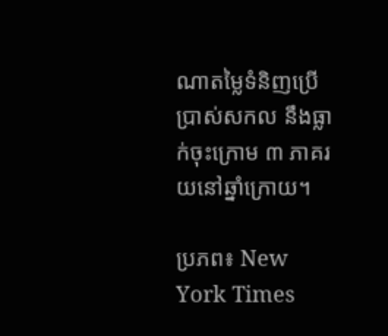ណាតម្លៃទំនិញប្រើប្រាស់សកល នឹងធ្លាក់ចុះក្រោម ៣ ភាគរយនៅឆ្នាំក្រោយ។

ប្រភព៖ New York Times